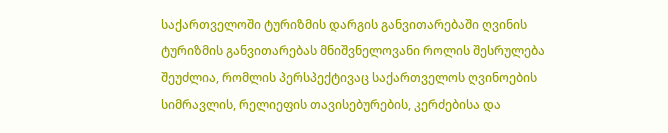საქართველოში ტურიზმის დარგის განვითარებაში ღვინის ტურიზმის განვითარებას მნიშვნელოვანი როლის შესრულება შეუძლია, რომლის პერსპექტივაც საქართველოს ღვინოების სიმრავლის, რელიეფის თავისებურების, კერძებისა და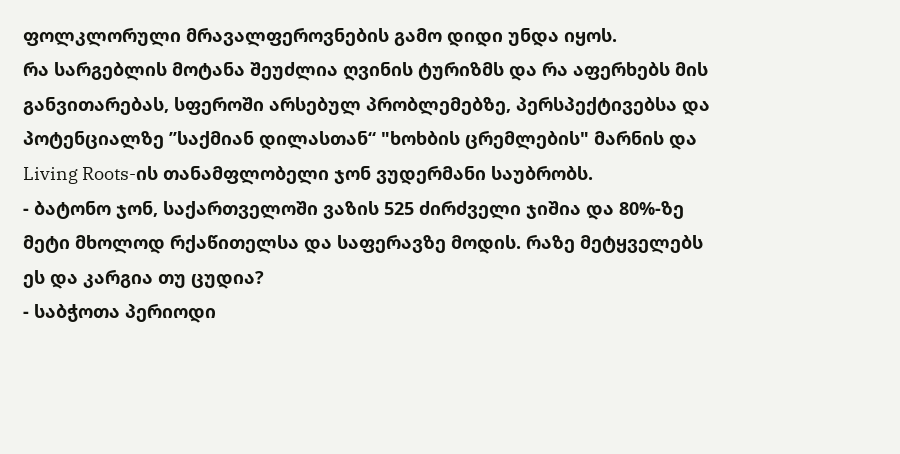ფოლკლორული მრავალფეროვნების გამო დიდი უნდა იყოს.
რა სარგებლის მოტანა შეუძლია ღვინის ტურიზმს და რა აფერხებს მის განვითარებას, სფეროში არსებულ პრობლემებზე, პერსპექტივებსა და პოტენციალზე ’’საქმიან დილასთან“ "ხოხბის ცრემლების" მარნის და Living Roots-ის თანამფლობელი ჯონ ვუდერმანი საუბრობს.
- ბატონო ჯონ, საქართველოში ვაზის 525 ძირძველი ჯიშია და 80%-ზე მეტი მხოლოდ რქაწითელსა და საფერავზე მოდის. რაზე მეტყველებს ეს და კარგია თუ ცუდია?
- საბჭოთა პერიოდი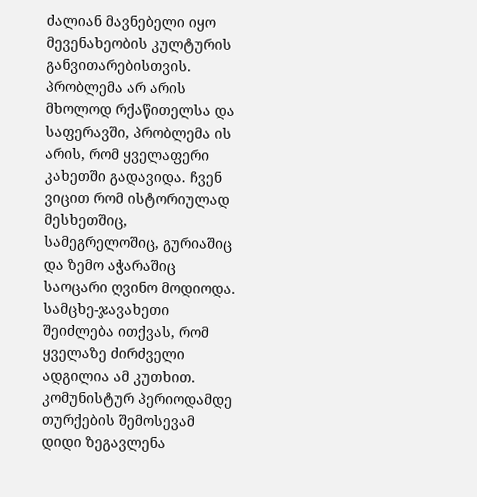ძალიან მავნებელი იყო მევენახეობის კულტურის განვითარებისთვის. პრობლემა არ არის მხოლოდ რქაწითელსა და საფერავში, პრობლემა ის არის, რომ ყველაფერი კახეთში გადავიდა. ჩვენ ვიცით რომ ისტორიულად მესხეთშიც, სამეგრელოშიც, გურიაშიც და ზემო აჭარაშიც საოცარი ღვინო მოდიოდა. სამცხე-ჯავახეთი შეიძლება ითქვას, რომ ყველაზე ძირძველი ადგილია ამ კუთხით. კომუნისტურ პერიოდამდე თურქების შემოსევამ დიდი ზეგავლენა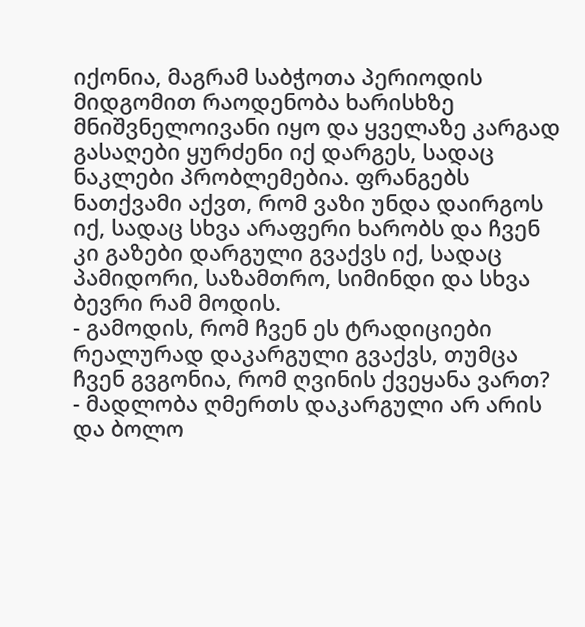იქონია, მაგრამ საბჭოთა პერიოდის მიდგომით რაოდენობა ხარისხზე მნიშვნელოივანი იყო და ყველაზე კარგად გასაღები ყურძენი იქ დარგეს, სადაც ნაკლები პრობლემებია. ფრანგებს ნათქვამი აქვთ, რომ ვაზი უნდა დაირგოს იქ, სადაც სხვა არაფერი ხარობს და ჩვენ კი გაზები დარგული გვაქვს იქ, სადაც პამიდორი, საზამთრო, სიმინდი და სხვა ბევრი რამ მოდის.
- გამოდის, რომ ჩვენ ეს ტრადიციები რეალურად დაკარგული გვაქვს, თუმცა ჩვენ გვგონია, რომ ღვინის ქვეყანა ვართ?
- მადლობა ღმერთს დაკარგული არ არის და ბოლო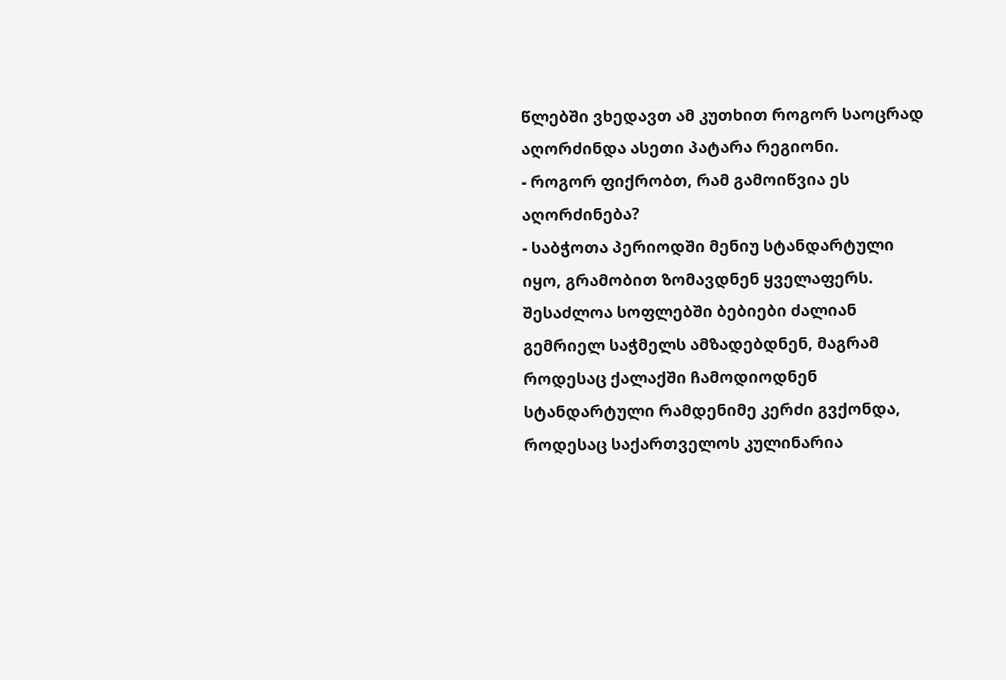წლებში ვხედავთ ამ კუთხით როგორ საოცრად აღორძინდა ასეთი პატარა რეგიონი.
- როგორ ფიქრობთ, რამ გამოიწვია ეს აღორძინება?
- საბჭოთა პერიოდში მენიუ სტანდარტული იყო, გრამობით ზომავდნენ ყველაფერს. შესაძლოა სოფლებში ბებიები ძალიან გემრიელ საჭმელს ამზადებდნენ, მაგრამ როდესაც ქალაქში ჩამოდიოდნენ სტანდარტული რამდენიმე კერძი გვქონდა, როდესაც საქართველოს კულინარია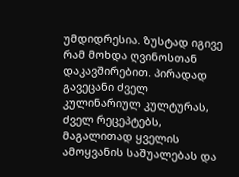უმდიდრესია. ზუსტად იგივე რამ მოხდა ღვინოსთან დაკავშირებით. პირადად გავეცანი ძველ კულინარიულ კულტურას, ძველ რეცეპტებს, მაგალითად ყველის ამოყვანის საშუალებას და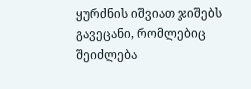ყურძნის იშვიათ ჯიშებს გავეცანი, რომლებიც შეიძლება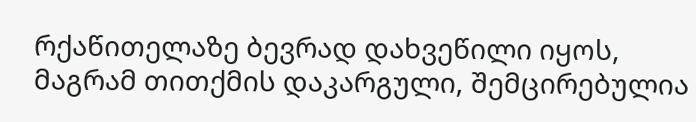რქაწითელაზე ბევრად დახვეწილი იყოს, მაგრამ თითქმის დაკარგული, შემცირებულია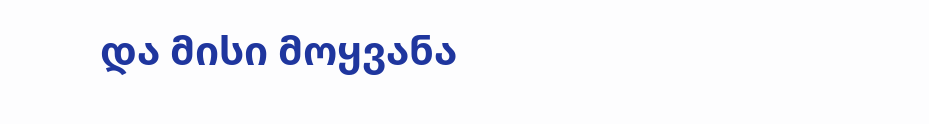და მისი მოყვანა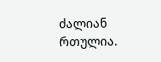ძალიან რთულია.